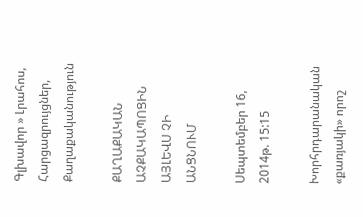Գլխավոր » Լրահոս, Հարցազրույցներ, Քաղաքականություն

ՔԱՂԱՔԱԿԱՆ ԱՉՔԱԿԱՊՈՑԻՆ ԱՅԼԵՎՍ ՉԻ ԱՆՑՆՈՒՄ

Սեպտեմբեր 16, 2014թ. 15:15

Խորհրդարանական «քառյակի» որոշ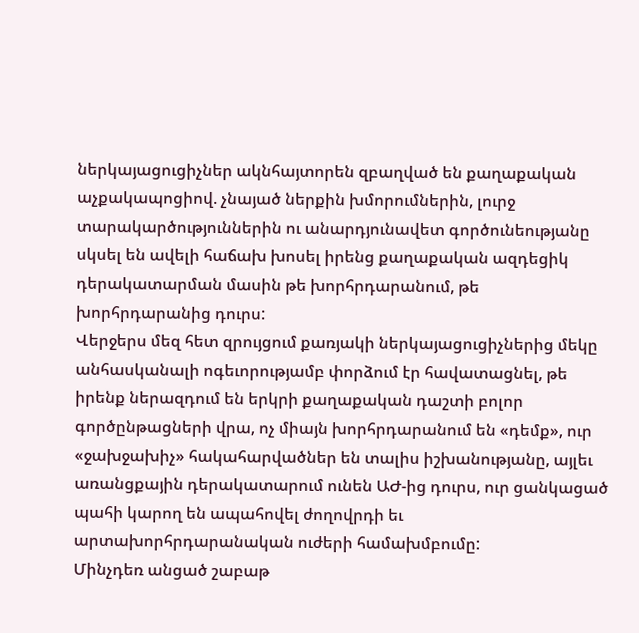ներկայացուցիչներ ակնհայտորեն զբաղված են քաղաքական աչքակապոցիով. չնայած ներքին խմորումներին, լուրջ տարակարծություններին ու անարդյունավետ գործունեությանը սկսել են ավելի հաճախ խոսել իրենց քաղաքական ազդեցիկ դերակատարման մասին թե խորհրդարանում, թե խորհրդարանից դուրս:
Վերջերս մեզ հետ զրույցում քառյակի ներկայացուցիչներից մեկը անհասկանալի ոգեւորությամբ փորձում էր հավատացնել, թե իրենք ներազդում են երկրի քաղաքական դաշտի բոլոր գործընթացների վրա, ոչ միայն խորհրդարանում են «դեմք», ուր «ջախջախիչ» հակահարվածներ են տալիս իշխանությանը, այլեւ առանցքային դերակատարում ունեն ԱԺ-ից դուրս, ուր ցանկացած պահի կարող են ապահովել ժողովրդի եւ արտախորհրդարանական ուժերի համախմբումը:
Մինչդեռ անցած շաբաթ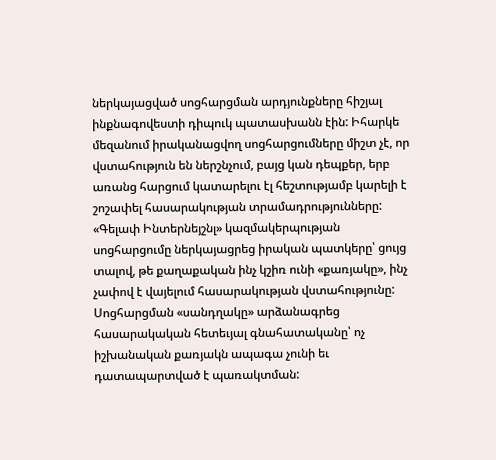ներկայացված սոցհարցման արդյունքները հիշյալ ինքնագովեստի դիպուկ պատասխանն էին: Իհարկե մեզանում իրականացվող սոցհարցումները միշտ չէ, որ վստահություն են ներշնչում, բայց կան դեպքեր, երբ առանց հարցում կատարելու էլ հեշտությամբ կարելի է շոշափել հասարակության տրամադրությունները:
«Գելափ Ինտերնեյշնլ» կազմակերպության սոցհարցումը ներկայացրեց իրական պատկերը՝ ցույց տալով, թե քաղաքական ինչ կշիռ ունի «քառյակը», ինչ չափով է վայելում հասարակության վստահությունը: Սոցհարցման «սանդղակը» արձանագրեց հասարակական հետեւյալ գնահատականը՝ ոչ իշխանական քառյակն ապագա չունի եւ դատապարտված է պառակտման: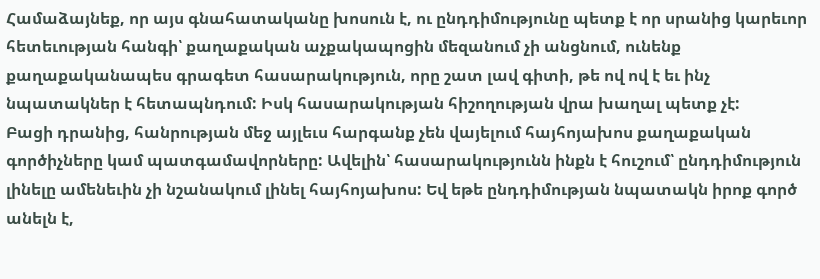Համաձայնեք, որ այս գնահատականը խոսուն է, ու ընդդիմությունը պետք է որ սրանից կարեւոր հետեւության հանգի՝ քաղաքական աչքակապոցին մեզանում չի անցնում, ունենք քաղաքականապես գրագետ հասարակություն, որը շատ լավ գիտի, թե ով ով է եւ ինչ նպատակներ է հետապնդում: Իսկ հասարակության հիշողության վրա խաղալ պետք չէ:
Բացի դրանից, հանրության մեջ այլեւս հարգանք չեն վայելում հայհոյախոս քաղաքական գործիչները կամ պատգամավորները: Ավելին՝ հասարակությունն ինքն է հուշում՝ ընդդիմություն լինելը ամենեւին չի նշանակում լինել հայհոյախոս: Եվ եթե ընդդիմության նպատակն իրոք գործ անելն է,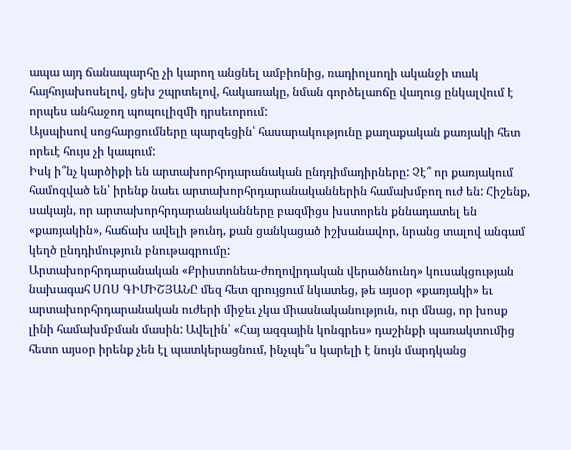ապա այդ ճանապարհը չի կարող անցնել ամբիոնից, ռադիոլսողի ականջի տակ հայհոյախոսելով, ցեխ շպրտելով, հակառակը, նման գործելաոճը վաղուց ընկալվում է որպես անհաջող պոպուլիզմի դրսեւորում:
Այսպիսով սոցհարցումները պարզեցին՝ հասարակությունը քաղաքական քառյակի հետ որեւէ հույս չի կապում:
Իսկ ի՞նչ կարծիքի են արտախորհրդարանական ընդդիմադիրները: Չէ՞ որ քառյակում համոզված են՝ իրենք նաեւ արտախորհրդարանականներին համախմբող ուժ են: Հիշենք, սակայն, որ արտախորհրդարանականները բազմիցս խստորեն քննադատել են «քառյակին», հաճախ ավելի թունդ, քան ցանկացած իշխանավոր, նրանց տալով անգամ կեղծ ընդդիմություն բնութագրումը:
Արտախորհրդարանական «Քրիստոնեա-ժողովրդական վերածնունդ» կուսակցության նախագահ ՍՈՍ ԳԻՄԻՇՅԱՆԸ մեզ հետ զրույցում նկատեց, թե այսօր «քառյակի» եւ արտախորհրդարանական ուժերի միջեւ չկա միասնականություն, ուր մնաց, որ խոսք լինի համախմբման մասին: Ավելին՝ «Հայ ազգային կոնգրես» դաշինքի պառակտումից հետո այսօր իրենք չեն էլ պատկերացնում, ինչպե՞ս կարելի է նույն մարդկանց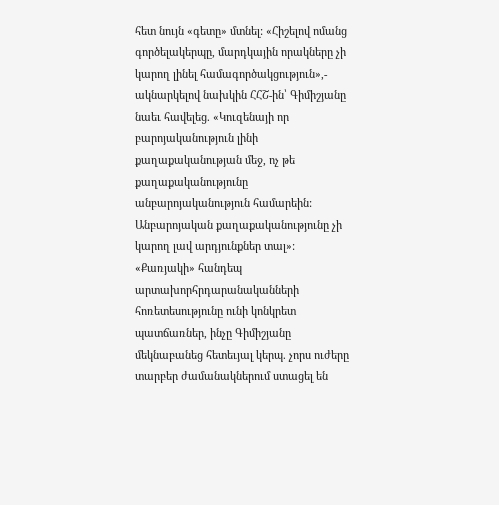հետ նույն «գետը» մտնել: «Հիշելով ոմանց գործելակերպը, մարդկային որակները չի կարող լինել համագործակցություն»,- ակնարկելով նախկին ՀՀՇ-ին՝ Գիմիշյանը նաեւ հավելեց. «Կուզենայի որ բարոյականություն լինի քաղաքականության մեջ, ոչ թե քաղաքականությունը անբարոյականություն համարեին: Անբարոյական քաղաքականությունը չի կարող լավ արդյունքներ տալ»:
«Քառյակի» հանդեպ արտախորհրդարանականների հոռետեսությունը ունի կոնկրետ պատճառներ, ինչը Գիմիշյանը մեկնաբանեց հետեւյալ կերպ. չորս ուժերը տարբեր ժամանակներում ստացել են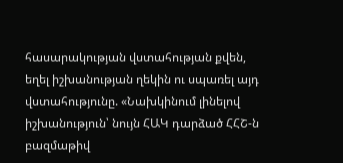հասարակության վստահության քվեն, եղել իշխանության ղեկին ու սպառել այդ վստահությունը. «Նախկինում լինելով իշխանություն՝ նույն ՀԱԿ դարձած ՀՀՇ-ն բազմաթիվ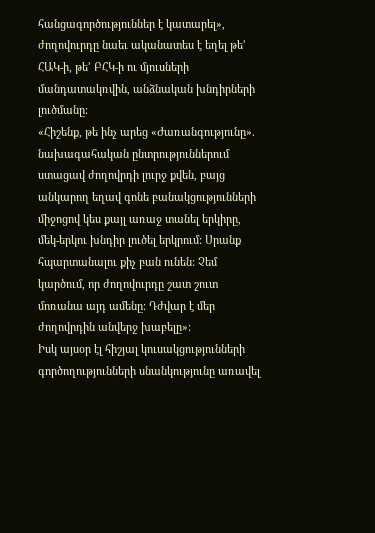հանցագործություններ է կատարել», ժողովուրդը նաեւ ականատես է եղել թե’ ՀԱԿ-ի, թե’ ԲՀԿ-ի ու մյուսների մանդատակռվին, անձնական խնդիրների լուծմանը:
«Հիշենք, թե ինչ արեց «Ժառանգությունը». նախագահական ընտրություններում ստացավ ժողովրդի լուրջ քվեն, բայց անկարող եղավ գոնե բանակցությունների միջոցով կես քայլ առաջ տանել երկիրը, մեկ-երկու խնդիր լուծել երկրում: Սրանք հպարտանալու քիչ բան ունեն: Չեմ կարծում, որ ժողովուրդը շատ շուտ մոռանա այդ ամենը: Դժվար է մեր ժողովրդին անվերջ խաբելը»:
Իսկ այսօր էլ հիշյալ կուսակցությունների գործողությունների սնանկությունը առավել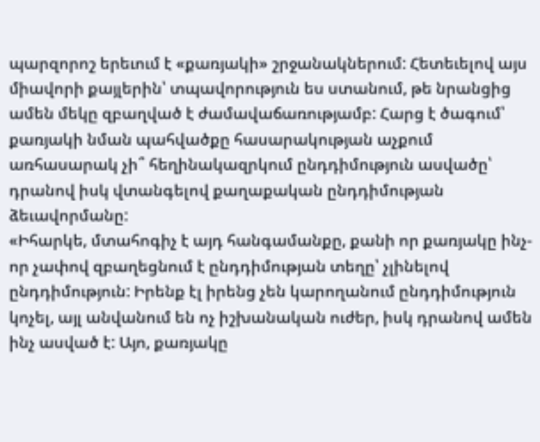պարզորոշ երեւում է «քառյակի» շրջանակներում: Հետեւելով այս միավորի քայլերին՝ տպավորություն ես ստանում, թե նրանցից ամեն մեկը զբաղված է ժամավաճառությամբ: Հարց է ծագում՝ քառյակի նման պահվածքը հասարակության աչքում առհասարակ չի՞ հեղինակազրկում ընդդիմություն ասվածը՝ դրանով իսկ վտանգելով քաղաքական ընդդիմության ձեւավորմանը:
«Իհարկե, մտահոգիչ է այդ հանգամանքը, քանի որ քառյակը ինչ-որ չափով զբաղեցնում է ընդդիմության տեղը՝ չլինելով ընդդիմություն: Իրենք էլ իրենց չեն կարողանում ընդդիմություն կոչել, այլ անվանում են ոչ իշխանական ուժեր, իսկ դրանով ամեն ինչ ասված է: Այո, քառյակը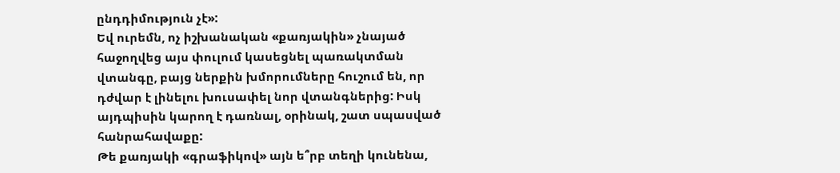ընդդիմություն չէ»:
Եվ ուրեմն, ոչ իշխանական «քառյակին» չնայած հաջողվեց այս փուլում կասեցնել պառակտման վտանգը, բայց ներքին խմորումները հուշում են, որ դժվար է լինելու խուսափել նոր վտանգներից: Իսկ այդպիսին կարող է դառնալ, օրինակ, շատ սպասված հանրահավաքը:
Թե քառյակի «գրաֆիկով» այն ե՞րբ տեղի կունենա,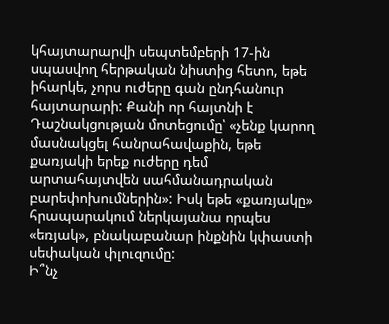կհայտարարվի սեպտեմբերի 17-ին սպասվող հերթական նիստից հետո, եթե իհարկե, չորս ուժերը գան ընդհանուր հայտարարի: Քանի որ հայտնի է Դաշնակցության մոտեցումը՝ «չենք կարող մասնակցել հանրահավաքին, եթե քառյակի երեք ուժերը դեմ արտահայտվեն սահմանադրական բարեփոխումներին»: Իսկ եթե «քառյակը» հրապարակում ներկայանա որպես «եռյակ», բնակաբանար ինքնին կփաստի սեփական փլուզումը:
Ի՞նչ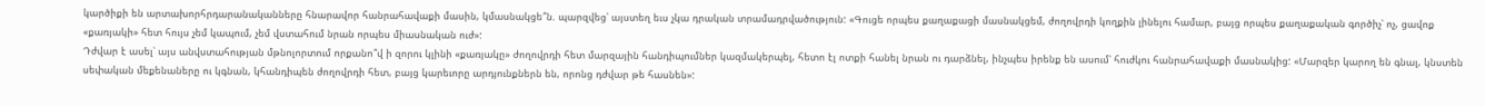կարծիքի են արտախորհրդարանականները հնարավոր հանրահավաքի մասին, կմասնակցե՞ն. պարզվեց՝ այստեղ եւս չկա դրական տրամադրվածություն: «Գուցե որպես քաղաքացի մասնակցեմ, ժողովրդի կողքին լինելու համար, բայց որպես քաղաքական գործիչ՝ ոչ, ցավոք «քառյակի» հետ հույս չեմ կապում, չեմ վստահում նրան որպես միասնական ուժ»:
Դժվար է ասել՝ այս անվստահության մթնոլորտում որքանո՞վ ի զորու կլինի «քառյակը» ժողովրդի հետ մարզային հանդիպումներ կազմակերպել, հետո էլ ոտքի հանել նրան ու դարձնել, ինչպես իրենք են ասում՝ հուժկու հանրահավաքի մասնակից: «Մարզեր կարող են գնալ, կնստեն սեփական մեքենաները ու կգնան, կհանդիպեն ժողովրդի հետ, բայց կարեւորը արդյունքներն են, որոնց դժվար թե հասնեն»: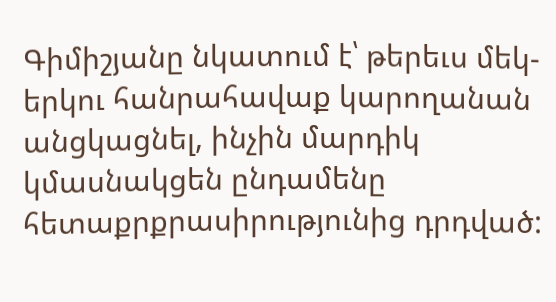Գիմիշյանը նկատում է՝ թերեւս մեկ-երկու հանրահավաք կարողանան անցկացնել, ինչին մարդիկ կմասնակցեն ընդամենը հետաքրքրասիրությունից դրդված: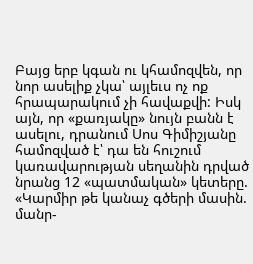Բայց երբ կգան ու կհամոզվեն, որ նոր ասելիք չկա՝ այլեւս ոչ ոք հրապարակում չի հավաքվի: Իսկ այն, որ «քառյակը» նույն բանն է ասելու, դրանում Սոս Գիմիշյանը համոզված է՝ դա են հուշում կառավարության սեղանին դրված նրանց 12 «պատմական» կետերը. «Կարմիր թե կանաչ գծերի մասին. մանր-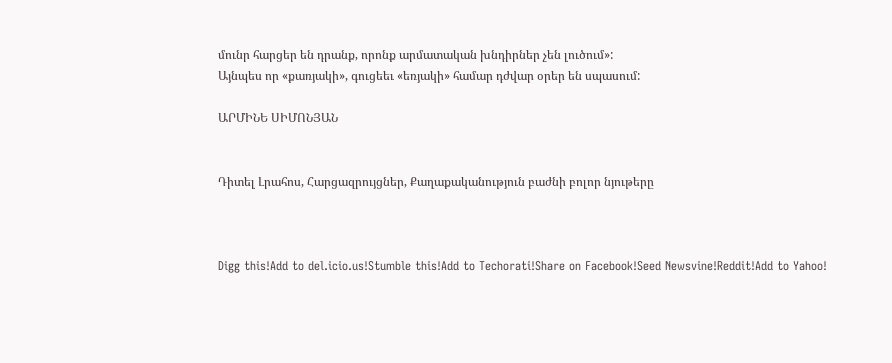մունր հարցեր են դրանք, որոնք արմատական խնդիրներ չեն լուծում»:
Այնպես որ «քառյակի», գուցեեւ «եռյակի» համար դժվար օրեր են սպասում:

ԱՐՄԻՆԵ ՍԻՄՈՆՅԱՆ


Դիտել Լրահոս, Հարցազրույցներ, Քաղաքականություն բաժնի բոլոր նյութերը



Digg this!Add to del.icio.us!Stumble this!Add to Techorati!Share on Facebook!Seed Newsvine!Reddit!Add to Yahoo!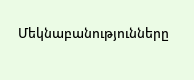Մեկնաբանությունները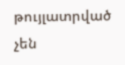թույլատրված չեն